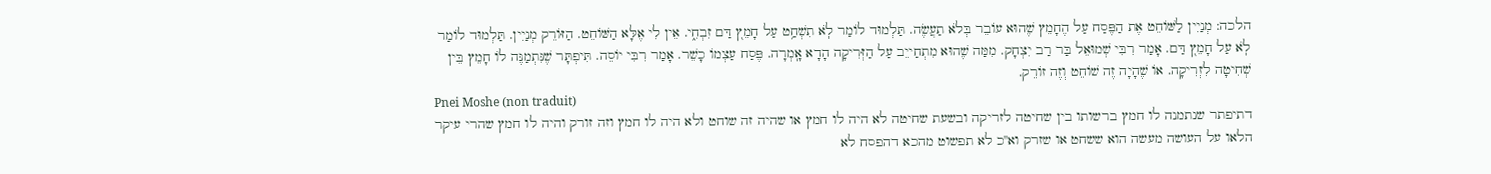הלכה: מְנַיִין לַשּׁוֹחֵט אֶת הַפֶּסַח עַל הֶחָמֵץ שֶׁהוּא עוֹבֵר בְּלֹא תַעֲשֶׂה. תַּלְמוּד לוֹמַר לֹֽא תִשְׁחַ֥ט עַל חָמֵץ֭ דַּם זִבְחִ֑י. אֵין לִי אֶלָּא הַשּׁוֹחֵט. הַזּוֹרֵק מְנַיִין. תַּלְמוּד לוֹמַר לֹֽא עַל חָמֵץ֭ דַּם. אָמַר רִבִּי שְׁמוּאֵל בַּר רַב יִצְחָק. מִמַּה שֶׁהוּא מִתְחַייֵב עַל הַזְּרִיקָה הָדָא אָֽמְרָה. פֶּסַח עַצְמוֹ כָשֵׁר. אָמַר רִבִּי יוֹסֵה. תִּיפְתָּר שֶׁנִּתְמַנֶּה לוֹ חָמֵץ בֵּין שְׁחִיטָה לִזְרִיקָה. אוֹ שֶׁהָיָה זֶה שׁוֹחֵט וְזֶה זוֹרֵק.
Pnei Moshe (non traduit)
דתיפתר שנתמנה לו חמץ ברשותו בין שחיטה לזריקה ובשעת שחיטה לא היה לו חמץ או שהיה זה שוחט ולא היה לו חמץ וזה זורק והיה לו חמץ שהרי עיקר הלאו על העושה מעשה הוא ששחט או שזרק וא''כ לא תפשוט מהכא דהפסח לא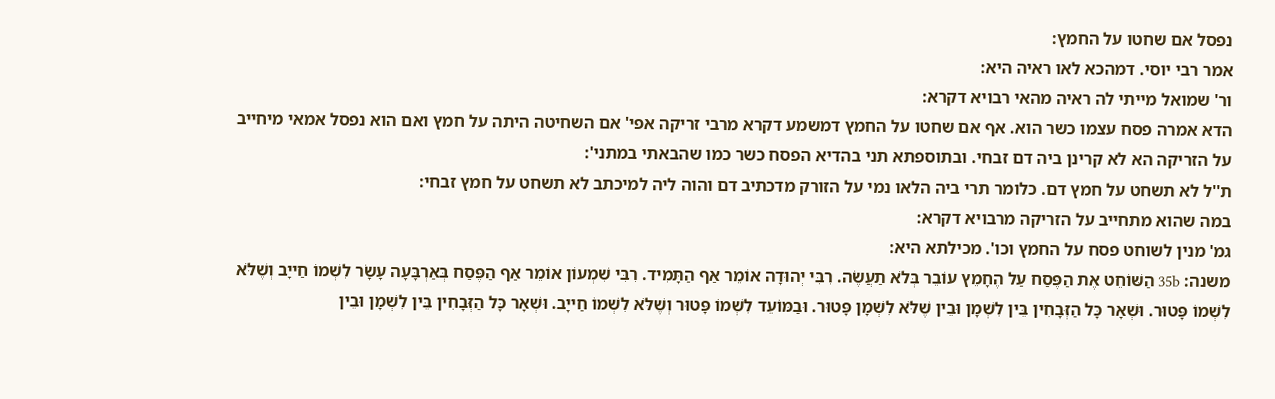נפסל אם שחטו על החמץ:
אמר רבי יוסי. דמהכא לאו ראיה היא:
ור' שמואל מייתי לה ראיה מהאי רבויא דקרא:
הדא אמרה פסח עצמו כשר הוא. אף אם שחטו על החמץ דמשמע דקרא מרבי זריקה אפי' אם השחיטה היתה על חמץ ואם הוא נפסל אמאי מיחייב על הזריקה הא לא קרינן ביה דם זבחי. ובתוספתא תני בהדיא הפסח כשר כמו שהבאתי במתני':
ת''ל לא תשחט על חמץ דם. כלומר תרי ביה הלאו נמי על הזורק מדכתיב דם והוה ליה למיכתב לא תשחט על חמץ זבחי:
במה שהוא מתחייב על הזריקה מרבויא דקרא:
גמ' מנין לשוחט פסח על החמץ וכו'. מכילתא היא:
משנה: 35b הַשּׁוֹחֵט אֶת הַפֶּסַח עַל הֶחָמֵץ עוֹבֵר בְּלֹא תַעֲשֶׂה. רִבִּי יְהוּדָה אוֹמֵר אַף הַתָּמִיד. רִבִּי שִׁמְעוֹן אוֹמֵר אַף הַפֶּסַח בְּאַרְבָּעָה עָשָׂר לִשְׁמוֹ חַייָב וְשֶׁלֹּא לִשְׁמוֹ פָּטוּר. וּשְׁאָר כָּל הַזְּבָחִין בֵּין לִשְׁמָן וּבֵין שֶׁלֹּא לִשְׁמָן פָּטוּר. וּבַמּוֹעֵד לִשְׁמוֹ פָּטוּר וְשֶׁלֹּא לִשְׁמוֹ חַייָב. וּשְׁאָר כָּל הַזְּבָחִין בֵּין לִשְׁמָן וּבֵין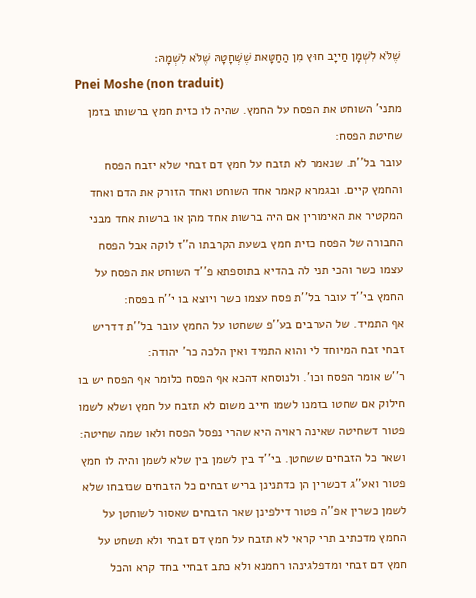שֶׁלֹּא לִשְׁמָן חַייָב חוּץ מִן הַחַטָּאת שֶׁשְּׁחָטָהּ שֶׁלֹּא לִשְׁמָהּ׃
Pnei Moshe (non traduit)
מתני' השוחט את הפסח על החמץ. שהיה לו כזית חמץ ברשותו בזמן שחיטת הפסח:
עובר בל''ת. שנאמר לא תזבח על חמץ דם זבחי שלא יזבח הפסח והחמץ קיים. ובגמרא קאמר אחד השוחט ואחד הזורק את הדם ואחד המקטיר את האימורין אם היה ברשות אחד מהן או ברשות אחד מבני החבורה של הפסח כזית חמץ בשעת הקרבתו ה''ז לוקה אבל הפסח עצמו כשר והכי תני לה בהדיא בתוספתא פ''ד השוחט את הפסח על החמץ בי''ד עובר בל''ת פסח עצמו כשר ויוצא בו י''ח בפסח:
אף התמיד. של הערבים בע''פ ששחטו על החמץ עובר בל''ת דדריש זבחי זבח המיוחד לי והוא התמיד ואין הלכה כר' יהודה:
ר''ש אומר הפסח וכו'. ולנוסחא דהכא אף הפסח כלומר אף הפסח יש בו חילוק אם שחטו בזמנו לשמו חייב משום לא תזבח על חמץ ושלא לשמו פטור דשחיטה שאינה ראויה היא שהרי נפסל הפסח ולאו שמה שחיטה:
ושאר כל הזבחים ששחטן. בי''ד בין לשמן בין שלא לשמן והיה לו חמץ פטור ואע''ג דכשרין הן כדתנינן בריש זבחים כל הזבחים שנזבחו שלא לשמן כשרין אפ''ה פטור דילפינן שאר הזבחים שאסור לשוחטן על החמץ מדכתיב תרי קראי לא תזבח על חמץ דם זבחי ולא תשחט על חמץ דם זבחי ומדפלגינהו רחמנא ולא כתב זבחיי בחד קרא והכל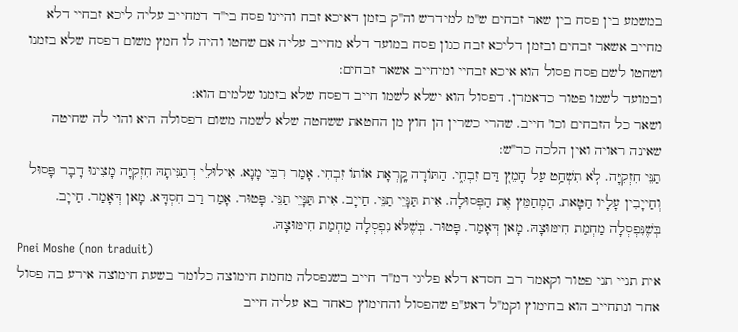במשמע בין פסח בין שאר זבחים ש''מ למידרש וה''ק בזמן דאיכא זבח והיינו פסח בי''ד דמחייב עליה ליכא זבחיי דלא מחייב אשאר זבחים ובזמן דליכא זבח כגון פסח במועד דלא מחייב עליה אם שחטו והיה לו חמץ משום דפסח שלא בזמנו ושחטו לשם פסח פסול הוא איכא זבחיי ומיחייב אשאר זבחים:
ובמועד לשמו פטור כדאמרן. דפסול הוא ישלא לשמו חייב דפסח שלא בזמנו שלמים הוא:
ושאר כל הזבחים וכו' חייב. שהרי כשרין הן חוץ מן החטאת ששחטה שלא לשמה משום דפסולה היא והוי לה שחיטה שאינה ראויה ואין הלכה כר''ש:
תַנֵּי חִזְקִיָּה. לֹֽא תִשְׁחַ֥ט עַל חָמֵץ֭ דַּם זִבְחִ֑י. הַתּוֹרָה קָֽרְאָת אוֹתוֹ זִבְחִי. אָמַר רִבִּי מָנָא. אִילוּלֵי דְתַנִּיתָהּ חִזְקִיָּה מָצִינוּ דָבָר פָּסוּל וְחַייָבִין עָלָיו חַטָּאת. הַמְחַמֵּץ אֶת הַפְּסוּלָה. אִית תַּנָּיֵי תַנֵּי. חַייָב. אִית תַּנָּיֵי תַנֵּי. פָּטוּר. אָמַר רַב חִסְדָּא. מָאן דְּאָמַר. חַייָב. בְּשֶׁנִּפְסְלָה מַחְמַת חִימּוּצָהּ. מָאן דְּאָמַר. פָּטוּר. בְּשֶׁלֹּא נִפְסְלָה מַחְמַת חִימּוּצָהּ.
Pnei Moshe (non traduit)
אית תניי תני פטור וקאמר רב חסדא דלא פליגי דמ''ד חייב בשנפסלה מחמת חימוצה כלומר בשעת חימוצה אירע בה פסול אחר ונתחייב הוא בחימוץ וקמ''ל דאע''פ שהפסול והחימוץ כאחד בא עליה חייב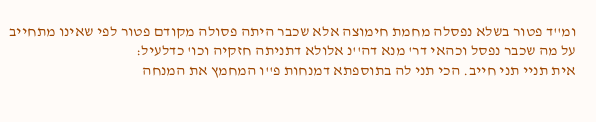ומ''ד פטור בשלא נפסלה מחמת חימוצה אלא שכבר היתה פסולה מקודם פטור לפי שאינו מתחייב על מה שכבר נפסל וכהאי דר' מנא דה''נ אלולא דתניתה חזקיה וכו' כדלעיל:
אית תניי תני חייב. הכי תני לה בתוספתא דמנחות פ''ו המחמץ את המנחה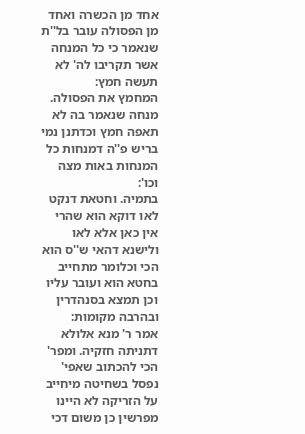אחד מן הכשרה ואחד מן הפסולה עובר בל''ת שנאמר כי כל המנחה אשר תקריבו לה' לא תעשה חמץ:
המחמץ את הפסולה. מנחה שנאמר בה לא תאפה חמץ וכדתנן נמי בריש פ''ה דמנחות כל המנחות באות מצה וכו':
בתמיה. וחטאת דנקט לאו דוקא הוא שהרי אין כאן אלא לאו ולישנא דהאי ש''ס הוא הכי וכלומר מתחייב בחטא הוא ועובר עליו וכן תמצא בסנהדרין ובהרבה מקומות:
אמר ר' מנא אלולא דתניתה חזקיה. ומפר' הכי להכתוב שאפי' נפסל בשחיטה מיחייב על הזריקה לא היינו מפרשין כן משום דכי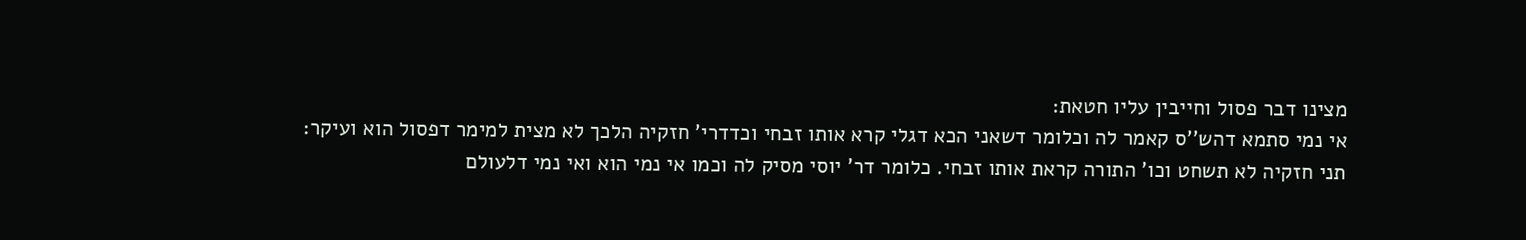מצינו דבר פסול וחייבין עליו חטאת:
אי נמי סתמא דהש''ס קאמר לה וכלומר דשאני הכא דגלי קרא אותו זבחי וכדדרי' חזקיה הלכך לא מצית למימר דפסול הוא ועיקר:
תני חזקיה לא תשחט וכו' התורה קראת אותו זבחי. כלומר דר' יוסי מסיק לה וכמו אי נמי הוא ואי נמי דלעולם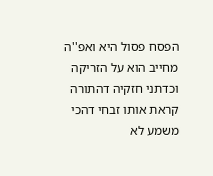הפסח פסול היא ואפ''ה מחייב הוא על הזריקה וכדתני חזקיה דהתורה קראת אותו זבחי דהכי משמע לא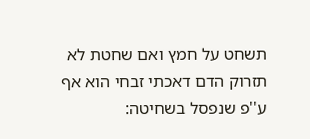תשחט על חמץ ואם שחטת לא תזרוק הדם דאכתי זבחי הוא אף ע''פ שנפסל בשחיטה: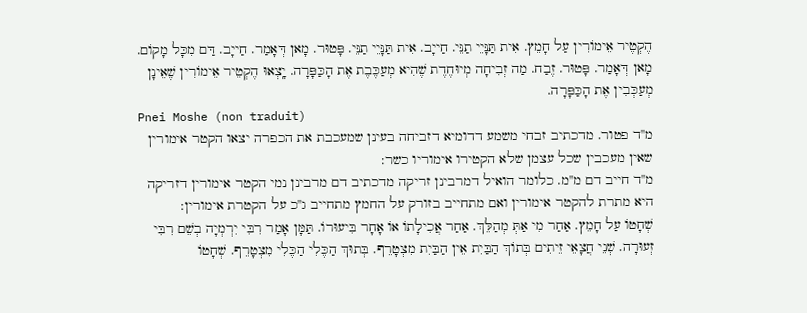הֶקְטֶיר אֵימוֹרִין עַל חָמֵץ. אִית תַּנָּיֵי תַנֵּי. חַייָב. אִית תַּנָּיֵי תַנֵּי. פָּטוּר. מָאן דְּאָמַר. חַייָב. דַּם מִכָּל מָקוֹם. מָאן דְּאָמַר. פָּטוּר. זֶבַח. מַה זְבִיחָה מְיוּחֶדֶת שֶׁהִיא מְעַכֶּבֶת אֶת הָכַּפָּרָה. יָֽצְאוּ הֶקְטֵיר אֵימוֹרִין שֶׁאֵינָן מְעַכְּבִין אֶת הָכַּפָּרָה.
Pnei Moshe (non traduit)
מ''ד פטור. מדכתיב זבחי משמע דדומיא דזביחה בעינן שמעכבת את הכפרה יצאו הקטר אימורין שאין מעכבין שכל עצמן שלא הקטירו אימוריו כשר:
מ''ד חייב דם מ''מ. כלומר הואיל דמרבינן זריקה מדכתיב דם מרבינן נמי הקטר אימורין דזריקה היא מתרת להקטר אימורין ואם מתחייב בזורק על החמץ מתחייב ג''כ על הקטרת אימורין:
שְׁחָטוֹ עַל חָמֵץ. אַחַר מִי אַתְּ מְהַלֵּךְ. אַחַר אֲכִילָתוֹ אוֹ אָחָר בִּיעוּרוֹ. תַּמָּן אָמַר רִבִּי יִרְמְיָה בְשֵׁם רִבִּי זְעוּרָה. שְׁנֵי חֲצָאֵי זֵיתִים בְּתוֹךְ הַבַּיִת אֵין הַבַּיִת מִצְטָרֵף. בְּתוּךְ הַכֶּלִי הַכֶּלִי מִצְטָרֵף. שְׁחָטוֹ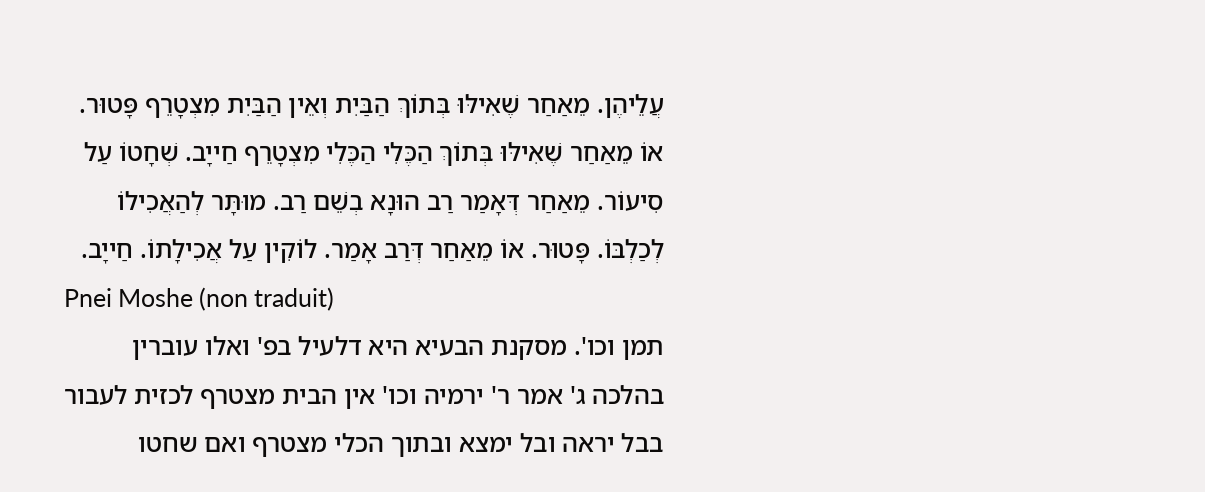עֲלֵיהֶן. מֵאַחַר שֶׁאִילּוּ בְּתוֹךְ הַבַּיִת וְאֵין הַבַּיִת מִצְטָרֵף פָּטוּר. אוֹ מֵאַחַר שֶׁאִילּוּ בְּתוֹךְ הַכֶּלִי הַכֶּלִי מִצְטָרֵף חַייָב. שְׁחָטוֹ עַל סִיעוֹר. מֵאַחַר דְּאָמַר רַב הוּנָא בְשֵׁם רַב. מוּתָּר לְהַאֲכִילוֹ לְכַלְבּוֹ. פָּטוּר. אוֹ מֵאַחַר דְּרַב אָמַר. לוֹקִין עַל אֲכִילָתוֹ. חַייָב.
Pnei Moshe (non traduit)
תמן וכו'. מסקנת הבעיא היא דלעיל בפ' ואלו עוברין בהלכה ג' אמר ר' ירמיה וכו' אין הבית מצטרף לכזית לעבור בבל יראה ובל ימצא ובתוך הכלי מצטרף ואם שחטו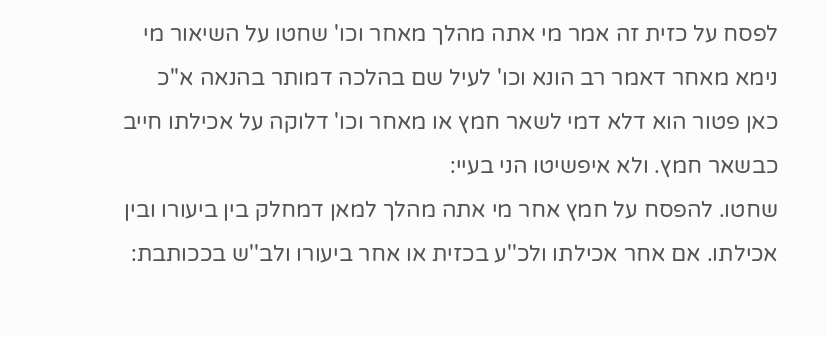לפסח על כזית זה אמר מי אתה מהלך מאחר וכו' שחטו על השיאור מי נימא מאחר דאמר רב הונא וכו' לעיל שם בהלכה דמותר בהנאה א''כ כאן פטור הוא דלא דמי לשאר חמץ או מאחר וכו' דלוקה על אכילתו חייב כבשאר חמץ. ולא איפשיטו הני בעיי:
שחטו. להפסח על חמץ אחר מי אתה מהלך למאן דמחלק בין ביעורו ובין אכילתו. אם אחר אכילתו ולכ''ע בכזית או אחר ביעורו ולב''ש בככותבת: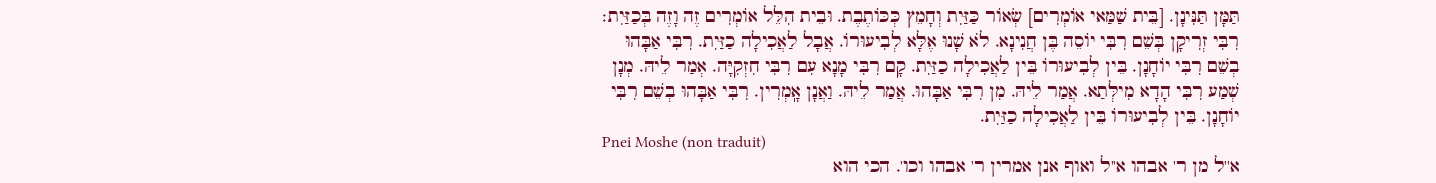תַּמָּן תַּנִּינָן. [בֵּית שַׁמַּאי אוֹמְרִים] שְׂאוֹר כַּזַּיִת וְחָמֵץ כְּכּוֹתֶבֶת. וּבֵית הִלֵּל אוֹמְרִים זֶה וָזֶה בְּכַזַּיִת׃ רִבִּי זְרִיקָן בְּשֵׁם רִבִּי יוֹסֵה בֶּן חֲנִינָא. לֹא שָׁנוּ אֶלָּא לְבִיעוּרוֹ. אֲבָל לַאֲכִילָה כַזַּיִת. רִבִּי אַבָּהוּ בְשֵׁם רִבִּי יוֹחָנָן. בֵּין לְבִיעוּרוֹ בֵּין לַאֲכִילָה כַזַּיִת. קָם רִבִּי מָנָא עִם רִבִּי חִזְקִיָּה. אְמַר לֵיהּ. מְנָן שְׁמַע רִבִּי הָדָא מִילְּתַא. אֲמַר לֵיהּ. מִן רִבִּי אַבָּהוּ. אֲמַר לֵיהּ. וַאֲנָן אָֽמְרִין. רִבִּי אַבָּהוּ בְשֵׁם רִבִּי יוֹחָנָן. בֵּין לְבִיעוּרוֹ בֵּין לַאֲכִילָה כַזַּיִת.
Pnei Moshe (non traduit)
א''ל מן ר' אבהו א''ל ואוף אנן אמרין ר' אבהו וכו'. הכי הוא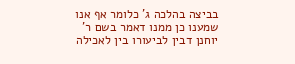בביצה בהלכה ג' כלומר אף אנו שמענו כן ממנו דאמר בשם ר' יוחנן דבין לביעורו בין לאכילה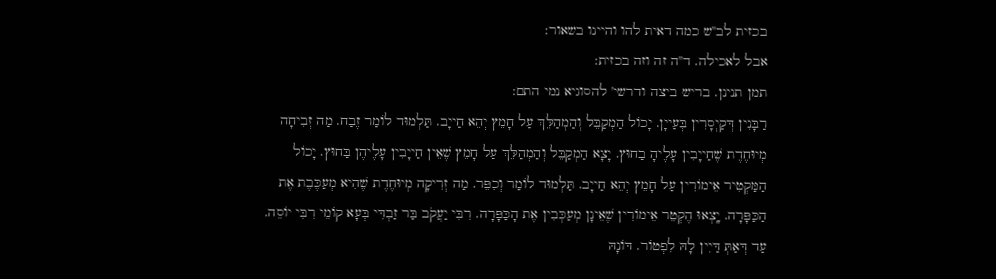בכזית לב''ש כמה דאית להו והיינו בשאור:
אבל לאכילה. ד''ה זה וזה בכזית:
תמן תנינן. בריש ביצה ודרשי' להסוגיא נמי התם:
רַבָּנִין דְּקַיְסָרִין בְּעַייָן. יָכוֹל הַמְקַבֵּל וְהַמְהַלֵּךְ עַל חָמֵץ יְהֵא חַייָב. תַּלְמוּד לוֹמַר זֶבַח. מַה זְבִיחָה מְיוּחֶדֶת שֶׁחַייָבִין עָלֶיהָ בַחוּץ. יָצָא הַמְקַבֵּל וְהַמְהַלֵּךְ עַל חָמֵץ שֶׁאֵין חַייָבִין עָלֶיהֶן בַּחוּץ. יָכוֹל הַמַּקְטִיר אֵימוֹרִין עַל חָמֵץ יְהֵא חַייָב. תַּלְמוּד לוֹמַר וְכִפֵּר. מַה זְרִיקָה מְיוּחֶדֶת שֶׁהִיא מְעַכֶּבֶת אֶת הַכַּפָּרָה. יָֽצְאוּ הֶקְטֵר אֵימוֹרִין שֶׁאֵינָן מְעַכְּבִין אֶת הָכַּפָּרָה. רִבִּי יַעֲקֹב בַּר זַבְדִּי בְּעָא קוֹמֵי רִבִּי יוֹסֵה. עַד דְּאַתְּ דַּיִין לָהּ לִפְטוֹר. דּוֹנָהּ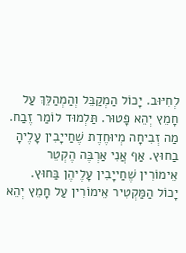לְחִיּוּב. יָכוֹל הַמְקַבֵּל וְהַמְהַלֵּךְ עַל חָמֵץ יְהֵא פָטוּר. תַּלְמוּד לוֹמַר זֶבַח. מַה זְבִיחָה מְיוּחֶדֶת שֶׁחַייָבִין עָלֶיהָ בַחוּץ. אַף אֲנִי אַרְבֶּה הֶקְטֵר אֵימוֹרִין שֶׁחַייָבִין עָלֶיהֶן בַּחוּץ. יָכוֹל הַמַּקְטִיר אֵימוֹרִין עַל חָמֵץ יְהֵא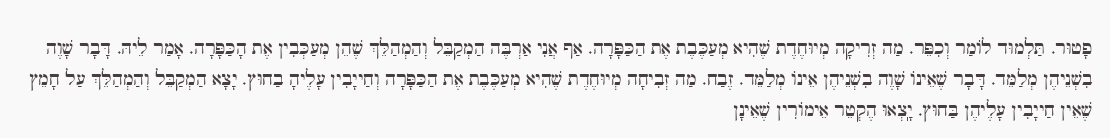פָטוּר. תַּלְמוּד לוֹמַר וְכִפֵּר. מַה זְרִיקָה מְיוּחֶדֶת שֶׁהִיא מְעַכֶּבֶת אֶת הַכַּפָּרָה. אַף אֲנִי אַרְבֶּה הַמְקַבֵּל וְהַמְהַלֵּךְ שֶׁהֵן מְעַכְּבִין אֶת הָכַּפָּרָה. אָמַר לֵיהּ. דָּבָר שָׁוֶה בִשְׁנֵיהֶן מְלַמֵּד. דָּבָר שֶׁאֵינוֹ שָׁוֶה בִשְׁנֵיהֶן אֵינוֹ מְלַמֵּד. זֶבַח. מַה זְבִיחָה מְיוּחֶדֶת שֶׁהִיא מְעַכֶּבֶת אֶת הַכַּפָּרָה וְחַייָבִין עָלֶיהָ בַחוּץ. יָצָא הַמְקַבֵּל וְהַמְהַלֵּךְ עַל חָמֵץ שֶׁאֵין חַייָבִין עָלֶיהֶן בַּחוּץ. יָֽצְאוּ הֶקְטֵר אֵימוֹרִין שֶׁאֵינָן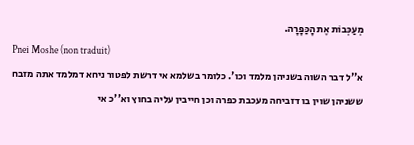מְעַכְּבוֹת אֶת הָכַּפָּרָה.
Pnei Moshe (non traduit)
א''ל דבר השוה בשניהן מלמד וכו'. כלומר בשלמא אי דרשת לפטור ניחא דמלמד אתה מזבח ששניהן שוין בו דזביחה מעכבת כפרה וכן חייבין עליה בחוץ וא''כ אי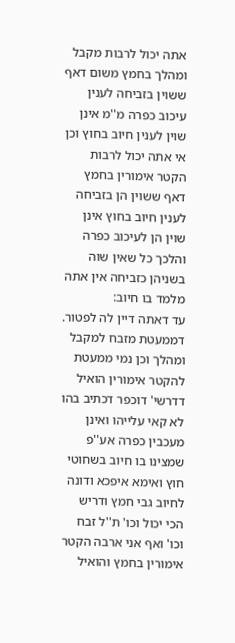אתה יכול לרבות מקבל ומהלך בחמץ משום דאף ששוין בזביחה לענין עיכוב כפרה מ''מ אינן שוין לענין חיוב בחוץ וכן אי אתה יכול לרבות הקטר אימורין בחמץ דאף ששוין הן בזביחה לענין חיוב בחוץ אינן שוין הן לעיכוב כפרה והלכך כל שאין שוה בשניהן כזביחה אין אתה מלמד בו חיוב:
עד דאתה דיין לה לפטור. דממעטת מזבח למקבל ומהלך וכן נמי ממעטת להקטר אימורין הואיל דדרשי' דוכפר דכתיב בהו לא קאי עלייהו ואינן מעכבין כפרה אע''פ שמצינו בו חיוב בשחוטי חוץ ואימא איפכא ודונה לחיוב גבי חמץ ודריש הכי יכול וכו' ת''ל זבח וכו' ואף אני ארבה הקטר אימורין בחמץ והואיל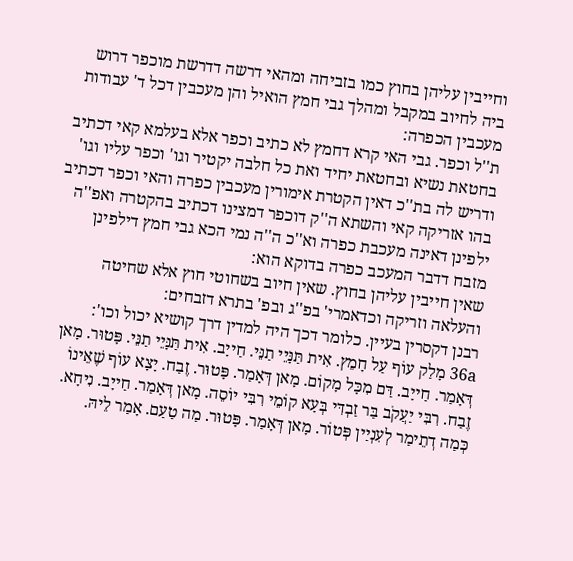וחייבין עליהן בחוץ כמו בזביחה ומהאי דרשה דדרשת מוכפר דרוש ביה לחיוב במקבל ומהלך גבי חמץ הואיל והן מעכבין דכל ד' עבודות מעכבין הכפרה:
ת''ל וכפר. גבי האי קרא דחמץ לא כתיב וכפר אלא בעלמא קאי דכתיב בחטאת נשיא ובחטאת יחיד ואת כל חלבה יקטיר וגו' וכפר עליו וגו' ודריש לה בת''כ דאין הקטרת אימורין מעכבין כפרה והאי וכפר דכתיב בהו אזריקה קאי והשתא ה''ק דוכפר דמצינו דכתיב בהקטרה ואפ''ה ילפינן דאינה מעכבת כפרה וא''כ ה''ה נמי הכא גבי חמץ דילפינן מזבח דדבר המעכב כפרה בדוקא הוא:
שאין חייבין עליהן בחוץ. שאין חיוב בשחוטי חוץ אלא שחיטה והעלאה וזריקה וכדאמרי' בפ''ג ובפ' בתרא דזבחים:
רבנן דקסרין בעיין. כלומר דכך היה למדין דרך קושיא יכול וכו':
36a מָלַק עוֹף עַל חָמֵץ. אִית תַּנָּיֵי תַנֵּי. חַייָב. אִית תַּנָּיֵי תַנֵּי. פָּטוּר. מָאן דְּאָמַר. חַייָב. דַּם מִכָּל מָקוֹם. מָאן דְּאָמַר. פָּטוּר. זֶבַח. יָצָא עוֹף שֶׁאֵינוֹ זֶבַח. רִבִּי יַעֲקֹב בַּר זַבְדִּי בְּעָא קוֹמֵי רִבִּי יוֹסֵה. מָאן דְּאָמַר. חַייָב. נִיחָא. כְּמַה דְתֵימַר לְעִנְיַין פְּטוֹר. מָאן דְּאָמַר. פָּטוּר. מַה טַעַם. אָמַר לֵיהּ.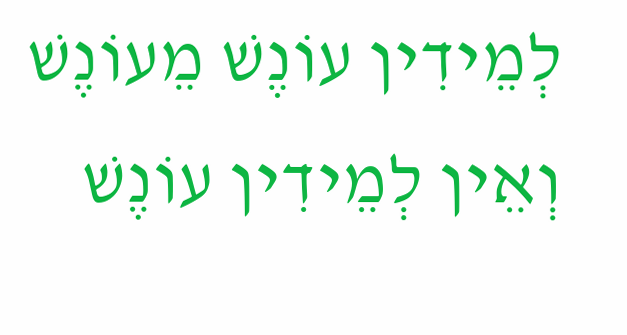לְמֵידִין עוֹנֶשׁ מֵעוֹנֶשׁ וְאֵין לְמֵידִין עוֹנֶשׁ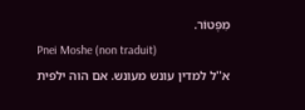מִפְּטוֹר.
Pnei Moshe (non traduit)
א''ל למדין עונש מעונש. אם הוה ילפית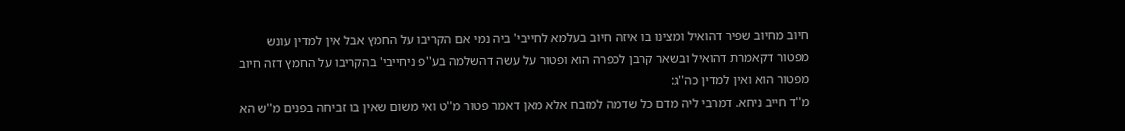חיוב מחיוב שפיר דהואיל ומצינו בו איזה חיוב בעלמא לחייבי' ביה נמי אם הקריבו על החמץ אבל אין למדין עונש מפטור דקאמרת דהואיל ובשאר קרבן לכפרה הוא ופטור על עשה דהשלמה בע''פ ניחייבי' בהקריבו על החמץ דזה חיוב מפטור הוא ואין למדין כה''ג:
מ''ד חייב ניחא. דמרבי ליה מדם כל שדמה למזבח אלא מאן דאמר פטור מ''ט ואי משום שאין בו זביחה בפנים מ''ש הא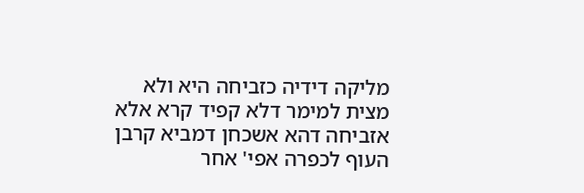מליקה דידיה כזביחה היא ולא מצית למימר דלא קפיד קרא אלא אזביחה דהא אשכחן דמביא קרבן העוף לכפרה אפי' אחר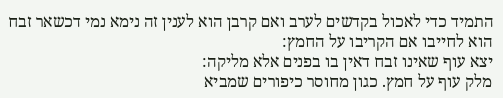התמיד כדי לאכול בקדשים לערב ואם קרבן הוא לענין זה נימא נמי דכשאר זבח הוא לחייבו אם הקריבו על החמץ:
יצא עוף שאינו זבח דאין בו בפנים אלא מליקה:
מלק עוף על חמץ. כגון מחוסר כיפורים שמביא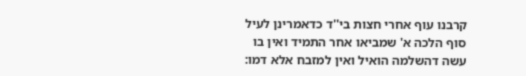קרבנו עוף אחרי חצות בי''ד כדאמרינן לעיל סוף הלכה א' שמביאו אחר התמיד ואין בו עשה דהשלמה הואיל ואין למזבח אלא דמו: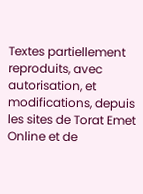Textes partiellement reproduits, avec autorisation, et modifications, depuis les sites de Torat Emet Online et de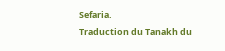Sefaria.
Traduction du Tanakh du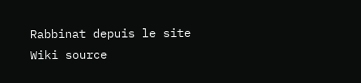Rabbinat depuis le site Wiki source